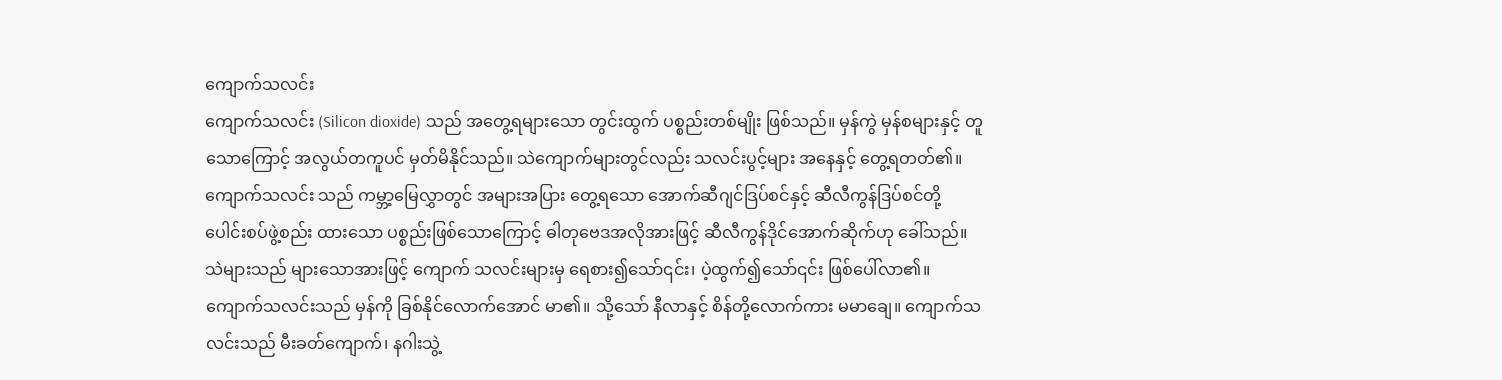ကျောက်သလင်း
ကျောက်သလင်း (Silicon dioxide) သည် အတွေ့ရများသော တွင်းထွက် ပစ္စည်းတစ်မျိုး ဖြစ်သည်။ မှန်ကွဲ မှန်စများနှင့် တူသောကြောင့် အလွယ်တကူပင် မှတ်မိနိုင်သည်။ သဲကျောက်များတွင်လည်း သလင်းပွင့်များ အနေနှင့် တွေ့ရတတ်၏။ ကျောက်သလင်း သည် ကမ္ဘာ့မြေလွှာတွင် အများအပြား တွေ့ရသော အောက်ဆီဂျင်ဒြပ်စင်နှင့် ဆီလီကွန်ဒြပ်စင်တို့ ပေါင်းစပ်ဖွဲ့စည်း ထားသော ပစ္စည်းဖြစ်သောကြောင့် ဓါတုဗေဒအလိုအားဖြင့် ဆီလီကွန်ဒိုင်အောက်ဆိုက်ဟု ခေါ်သည်။ သဲများသည် များသောအားဖြင့် ကျောက် သလင်းများမှ ရေစား၍သော်၎င်း၊ ပဲ့ထွက်၍သော်၎င်း ဖြစ်ပေါ်လာ၏။ ကျောက်သလင်းသည် မှန်ကို ခြစ်နိုင်လောက်အောင် မာ၏။ သို့သော် နီလာနှင့် စိန်တို့လောက်ကား မမာချေ။ ကျောက်သလင်းသည် မီးခတ်ကျောက်၊ နဂါးသွဲ့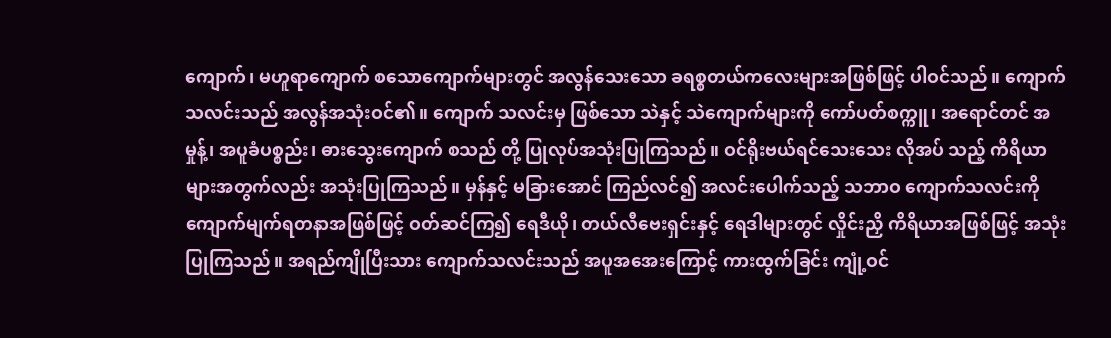ကျောက်၊ မဟူရာကျောက် စသောကျောက်များတွင် အလွန်သေးသော ခရစ္စတယ်ကလေးများအဖြစ်ဖြင့် ပါဝင်သည်။ ကျောက်သလင်းသည် အလွန်အသုံးဝင်၏။ ကျောက် သလင်းမှ ဖြစ်သော သဲနှင့် သဲကျောက်များကို ကော်ပတ်စက္ကူ၊ အရောင်တင် အမှုန့်၊ အပူခံပစ္စည်း၊ ဓားသွေးကျောက် စသည် တို့ ပြုလုပ်အသုံးပြုကြသည်။ ဝင်ရိုးဗယ်ရင်သေးသေး လိုအပ် သည့် ကိရိယာများအတွက်လည်း အသုံးပြုကြသည်။ မှန်နှင့် မခြားအောင် ကြည်လင်၍ အလင်းပေါက်သည့် သဘာဝ ကျောက်သလင်းကို ကျောက်မျက်ရတနာအဖြစ်ဖြင့် ဝတ်ဆင်ကြ၍ ရေဒီယို၊ တယ်လီဗေးရှင်းနှင့် ရေဒါများတွင် လှိုင်းညှိ ကိရိယာအဖြစ်ဖြင့် အသုံးပြုကြသည်။ အရည်ကျိုပြီးသား ကျောက်သလင်းသည် အပူအအေးကြောင့် ကားထွက်ခြင်း ကျုံ့ဝင်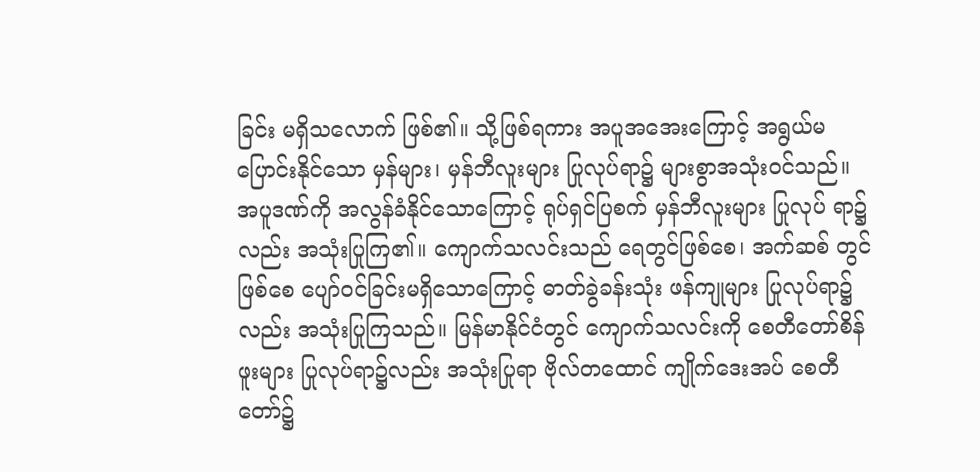ခြင်း မရှိသလောက် ဖြစ်၏။ သို့ဖြစ်ရကား အပူအအေးကြောင့် အရွယ်မပြောင်းနိုင်သော မှန်များ၊ မှန်ဘီလူးများ ပြုလုပ်ရာ၌ များစွာအသုံးဝင်သည်။ အပူဒဏ်ကို အလွန်ခံနိုင်သောကြောင့် ရုပ်ရှင်ပြစက် မှန်ဘီလူးများ ပြုလုပ် ရာ၌လည်း အသုံးပြုကြ၏။ ကျောက်သလင်းသည် ရေတွင်ဖြစ်စေ၊ အက်ဆစ် တွင်ဖြစ်စေ ပျော်ဝင်ခြင်းမရှိသောကြောင့် ဓာတ်ခွဲခန်းသုံး ဖန်ကျုများ ပြုလုပ်ရာ၌လည်း အသုံးပြုကြသည်။ မြန်မာနိုင်ငံတွင် ကျောက်သလင်းကို စေတီတော်စိန်ဖူးများ ပြုလုပ်ရာ၌လည်း အသုံးပြုရာ ဗိုလ်တထောင် ကျိုက်ဒေးအပ် စေတီတော်၌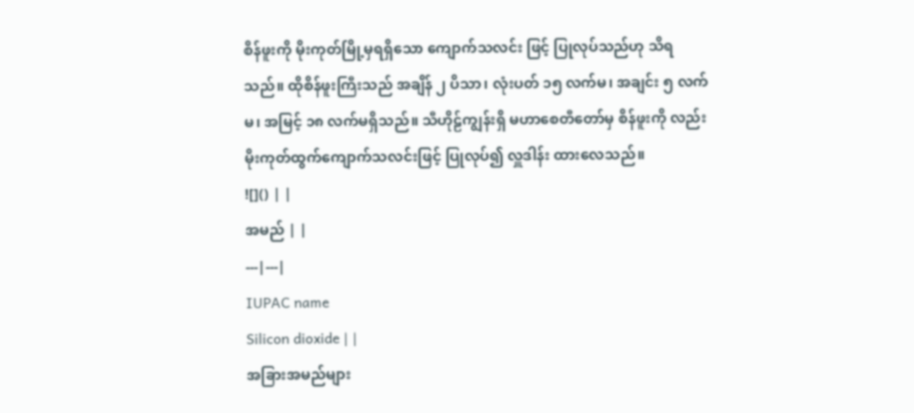စိန်ဖူးကို မိုးကုတ်မြို့မှရရှိသော ကျောက်သလင်း ဖြင့် ပြုလုပ်သည်ဟု သိရသည်။ ထိုစိန်ဖူးကြီးသည် အချိန် ၂ ပိသာ၊ လုံးပတ် ၁၅ လက်မ၊ အချင်း ၅ လက်မ၊ အမြင့် ၁၈ လက်မရှိသည်။ သီဟိုဠ်ကျွန်းရှိ မဟာစေတီတော်မှ စိန်ဖူးကို လည်း မိုးကုတ်ထွက်ကျောက်သလင်းဖြင့် ပြုလုပ်၍ လှူဒါန်း ထားလေသည်။
![]() | |
အမည် | |
---|---|
IUPAC name
Silicon dioxide | |
အခြားအမည်များ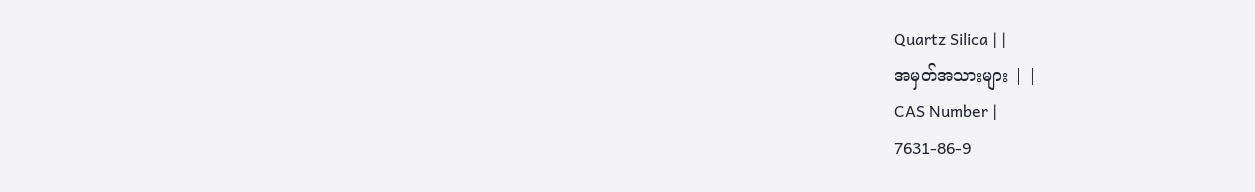Quartz Silica | |
အမှတ်အသားများ | |
CAS Number |
7631-86-9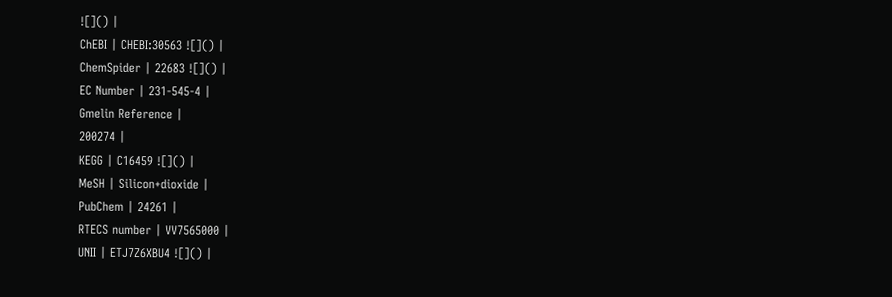![]() |
ChEBI | CHEBI:30563 ![]() |
ChemSpider | 22683 ![]() |
EC Number | 231-545-4 |
Gmelin Reference |
200274 |
KEGG | C16459 ![]() |
MeSH | Silicon+dioxide |
PubChem | 24261 |
RTECS number | VV7565000 |
UNII | ETJ7Z6XBU4 ![]() |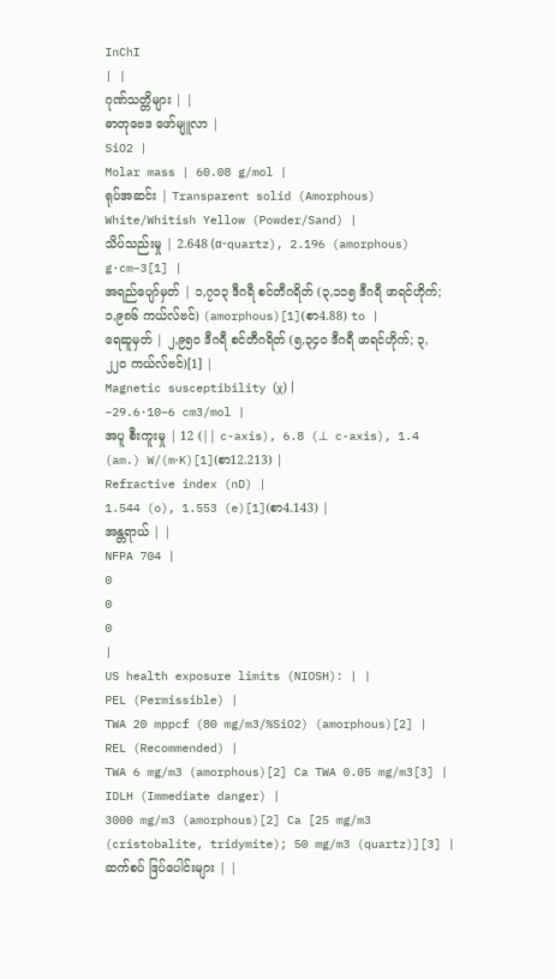InChI
| |
ဂုဏ်သတ္တိများ | |
ဓာတုဗေဒ ဖော်မျူလာ |
SiO2 |
Molar mass | 60.08 g/mol |
ရုပ်အဆင်း | Transparent solid (Amorphous) White/Whitish Yellow (Powder/Sand) |
သိပ်သည်းမှု | 2.648 (α-quartz), 2.196 (amorphous) g·cm−3[1] |
အရည်ပျော်မှတ် | ၁,၇၁၃ ဒီဂရီ စင်တီဂရိတ် (၃,၁၁၅ ဒီဂရီ ဖာရင်ဟိုက်; ၁,၉၈၆ ကယ်လ်ဗင်) (amorphous)[1](စာ4.88) to |
ရေဆူမှတ် | ၂,၉၅၀ ဒီဂရီ စင်တီဂရိတ် (၅,၃၄၀ ဒီဂရီ ဖာရင်ဟိုက်; ၃,၂၂၀ ကယ်လ်ဗင်)[1] |
Magnetic susceptibility (χ) |
−29.6·10−6 cm3/mol |
အပူ စီးကူးမှု | 12 (|| c-axis), 6.8 (⊥ c-axis), 1.4 (am.) W/(m⋅K)[1](စာ12.213) |
Refractive index (nD) |
1.544 (o), 1.553 (e)[1](စာ4.143) |
အန္တရာယ် | |
NFPA 704 |
0
0
0
|
US health exposure limits (NIOSH): | |
PEL (Permissible) |
TWA 20 mppcf (80 mg/m3/%SiO2) (amorphous)[2] |
REL (Recommended) |
TWA 6 mg/m3 (amorphous)[2] Ca TWA 0.05 mg/m3[3] |
IDLH (Immediate danger) |
3000 mg/m3 (amorphous)[2] Ca [25 mg/m3 (cristobalite, tridymite); 50 mg/m3 (quartz)][3] |
ဆက်စပ် ဒြပ်ပေါင်းများ | |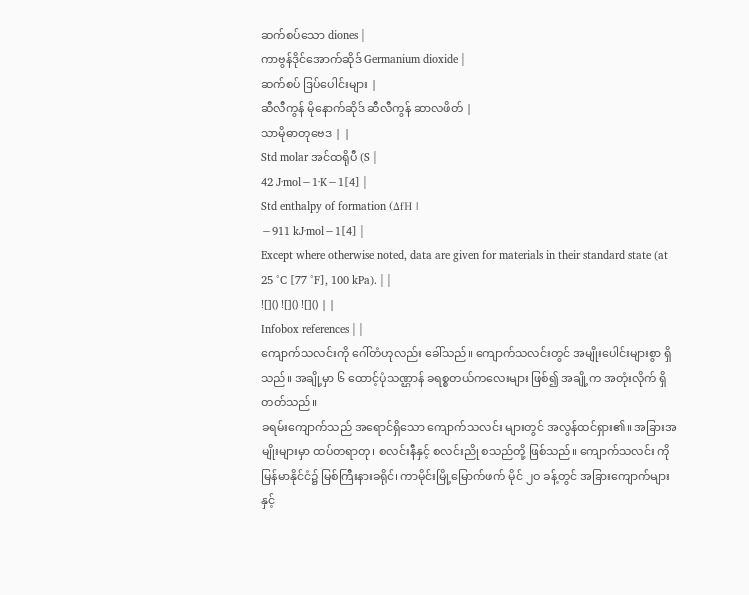ဆက်စပ်သော diones |
ကာဗွန်ဒိုင်အောက်ဆိုဒ် Germanium dioxide |
ဆက်စပ် ဒြပ်ပေါင်းများ |
ဆီလီကွန် မိုနောက်ဆိုဒ် ဆီလီကွန် ဆာလဖိတ် |
သာမိုဓာတုဗေဒ | |
Std molar အင်ထရိုပီ (S |
42 J·mol−1·K−1[4] |
Std enthalpy of formation (ΔfH |
−911 kJ·mol−1[4] |
Except where otherwise noted, data are given for materials in their standard state (at 25 °C [77 °F], 100 kPa). | |
![]() ![]() ![]() | |
Infobox references | |
ကျောက်သလင်းကို ဂေါ်တံဟုလည်း ခေါ်သည်။ ကျောက်သလင်းတွင် အမျိုးပေါင်းများစွာ ရှိသည်။ အချို့မှာ ၆ ထောင့်ပုံသဏ္ဌာန် ခရစ္စတယ်ကလေးများ ဖြစ်၍ အချို့က အတုံးလိုက် ရှိတတ်သည်။
ခရမ်းကျောက်သည် အရောင်ရှိသော ကျောက်သလင်း များတွင် အလွန်ထင်ရှား၏။ အခြားအမျိုးများမှာ ထပ်တရာတု၊ စလင်းနီနှင့် စလင်းညို စသည်တို့ ဖြစ်သည်။ ကျောက်သလင်း ကို မြန်မာနိုင်ငံ၌ မြစ်ကြီးနားခရိုင်၊ ကာမိုင်းမြို့မြောက်ဖက် မိုင် ၂ဝ ခန့်တွင် အခြားကျောက်များနှင့်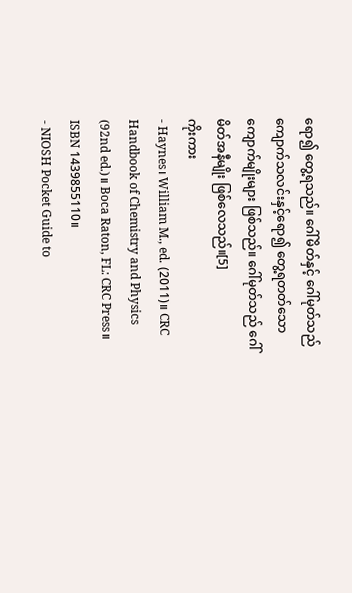ရော၍ တွေ့ရသည်။ ဂေါ်မိတ်နှင့် ဂေါ်မုတ်သည် ကျောက်သလင်းနှင့်ရော၍ တွေ့ရတတ်သော ကျောက်မျိုးများ ဖြစ်သည်။ ဂေါ်မုတ်သည် ဂေါ်မိတ်အနီမျိုး ဖြစ်လေသည်။[5]
ကိုးကား
- Haynes၊ William M., ed. (2011)။ CRC Handbook of Chemistry and Physics (92nd ed.)။ Boca Raton, FL: CRC Press။ ISBN 1439855110။
- NIOSH Pocket Guide to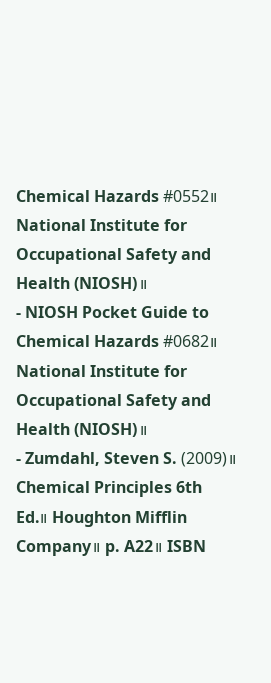Chemical Hazards #0552။ National Institute for Occupational Safety and Health (NIOSH)။
- NIOSH Pocket Guide to Chemical Hazards #0682။ National Institute for Occupational Safety and Health (NIOSH)။
- Zumdahl, Steven S. (2009)။ Chemical Principles 6th Ed.။ Houghton Mifflin Company။ p. A22။ ISBN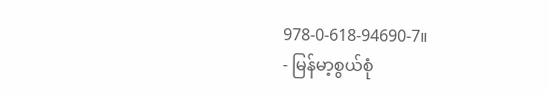978-0-618-94690-7။
- မြန်မာ့စွယ်စုံ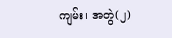ကျမ်း၊ အတွဲ(၂)